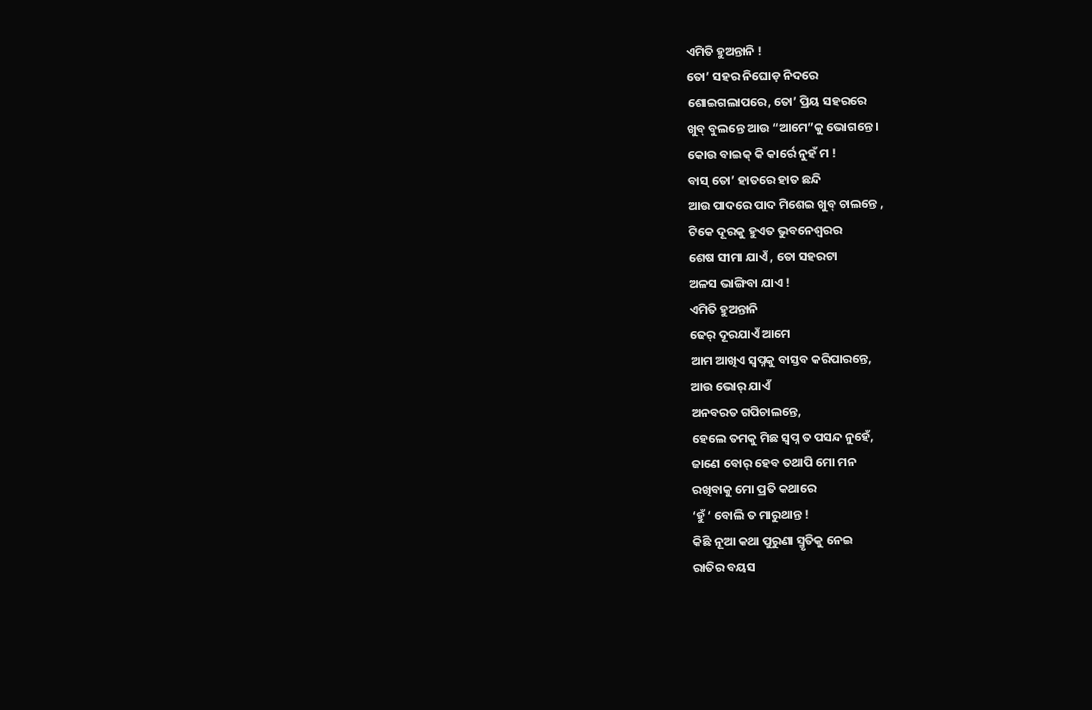ଏମିତି ହୁଅନ୍ତାନି !
ତୋ’ ସହର ନିଘୋଡ଼ ନିଦରେ
ଶୋଇଗଲାପରେ, ତୋ’ ପ୍ରିୟ ସହରରେ
ଖୁବ୍ ବୁଲନ୍ତେ ଆଉ “ଆମେ”କୁ ଭୋଗନ୍ତେ ।
କୋଉ ବାଇକ୍ କି କାର୍ରେ ନୁହଁ ମ !
ବାସ୍ ତୋ’ ହାତରେ ହାତ ଛନ୍ଦି
ଆଉ ପାଦରେ ପାଦ ମିଶେଇ ଖୁବ୍ ଚାଲନ୍ତେ ,
ଟିକେ ଦୂରକୁ ହୁଏତ ଭୁବନେଶ୍ୱରର
ଶେଷ ସୀମା ଯାଏଁ , ତୋ ସହରଟା
ଅଳସ ଭାଙ୍ଗିବା ଯାଏ !
ଏମିତି ହୁଅନ୍ତାନି
ଢେର୍ ଦୂରଯାଏଁ ଆମେ
ଆମ ଆଖିଏ ସ୍ୱପ୍ନକୁ ବାସ୍ତବ କରିପାରନ୍ତେ,
ଆଉ ଭୋର୍ ଯାଏଁ
ଅନବରତ ଗପିଚାଲନ୍ତେ,
ହେଲେ ତମକୁ ମିଛ ସ୍ୱପ୍ନ ତ ପସନ୍ଦ ନୁହେଁ,
ଜାଣେ ବୋର୍ ହେବ ତଥାପି ମୋ ମନ
ରଖିବାକୁ ମୋ ପ୍ରତି କଥାରେ
‘ହୁଁ ‘ ବୋଲି ତ ମାରୁଥାନ୍ତ !
କିଛି ନୂଆ କଥା ପୁରୁଣା ସ୍ମୃତିକୁ ନେଇ
ରାତିର ବୟସ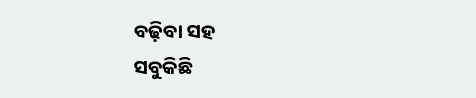ବଢ଼ିବା ସହ
ସବୁକିଛି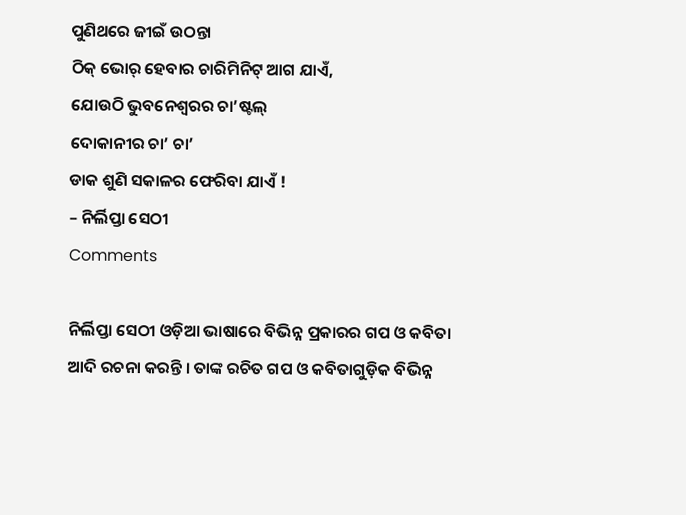ପୁଣିଥରେ ଜୀଇଁ ଉଠନ୍ତା
ଠିକ୍ ଭୋର୍ ହେବାର ଚାରିମିନିଟ୍ ଆଗ ଯାଏଁ,
ଯୋଉଠି ଭୁବନେଶ୍ୱରର ଚା’ଷ୍ଟଲ୍
ଦୋକାନୀର ଚା’ ଚା’
ଡାକ ଶୁଣି ସକାଳର ଫେରିବା ଯାଏଁ !
– ନିର୍ଲିପ୍ତା ସେଠୀ
Comments

ନିର୍ଲିପ୍ତା ସେଠୀ ଓଡ଼ିଆ ଭାଷାରେ ବିଭିନ୍ନ ପ୍ରକାରର ଗପ ଓ କବିତା ଆଦି ରଚନା କରନ୍ତି । ତାଙ୍କ ରଚିତ ଗପ ଓ କବିତାଗୁଡ଼ିକ ବିଭିନ୍ନ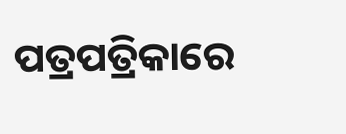ପତ୍ରପତ୍ରିକାରେ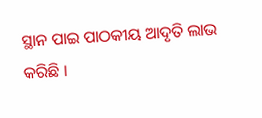ସ୍ଥାନ ପାଇ ପାଠକୀୟ ଆଦୃତି ଲାଭ କରିଛି ।